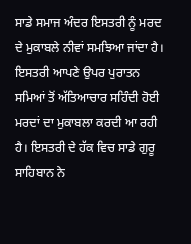ਸਾਡੇ ਸਮਾਜ ਅੰਦਰ ਇਸਤਰੀ ਨੂੰ ਮਰਦ ਦੇ ਮੁਕਾਬਲੇ ਨੀਵਾਂ ਸਮਝਿਆ ਜਾਂਦਾ ਹੈ। ਇਸਤਰੀ ਆਪਣੇ ਉਪਰ ਪੁਰਾਤਨ ਸਮਿਆਂ ਤੋਂ ਅੱਤਿਆਚਾਰ ਸਹਿੰਦੀ ਹੋਈ ਮਰਦਾਂ ਦਾ ਮੁਕਾਬਲਾ ਕਰਦੀ ਆ ਰਹੀ ਹੈ। ਇਸਤਰੀ ਦੇ ਹੱਕ ਵਿਚ ਸਾਡੇ ਗੁਰੂ ਸਾਹਿਬਾਨ ਨੇ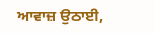ਆਵਾਜ਼ ਉਠਾਈ,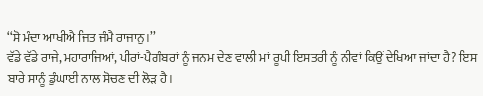‘‘ਸੋ ਮੰਦਾ ਆਖੀਐ ਜਿਤ ਜੰਮੈ ਰਾਜਾਨੁ।’’
ਵੱਡੇ ਵੱਡੇ ਰਾਜੇ, ਮਹਾਰਾਜਿਆਂ, ਪੀਰਾਂ-ਪੈਗੰਬਰਾਂ ਨੂੰ ਜਨਮ ਦੇਣ ਵਾਲੀ ਮਾਂ ਰੂਪੀ ਇਸਤਰੀ ਨੂੰ ਨੀਵਾਂ ਕਿਉਂ ਦੇਖਿਆ ਜਾਂਦਾ ਹੈ? ਇਸ ਬਾਰੇ ਸਾਨੂੰ ਡੁੰਘਾਈ ਨਾਲ ਸੋਚਣ ਦੀ ਲੋੜ ਹੈ।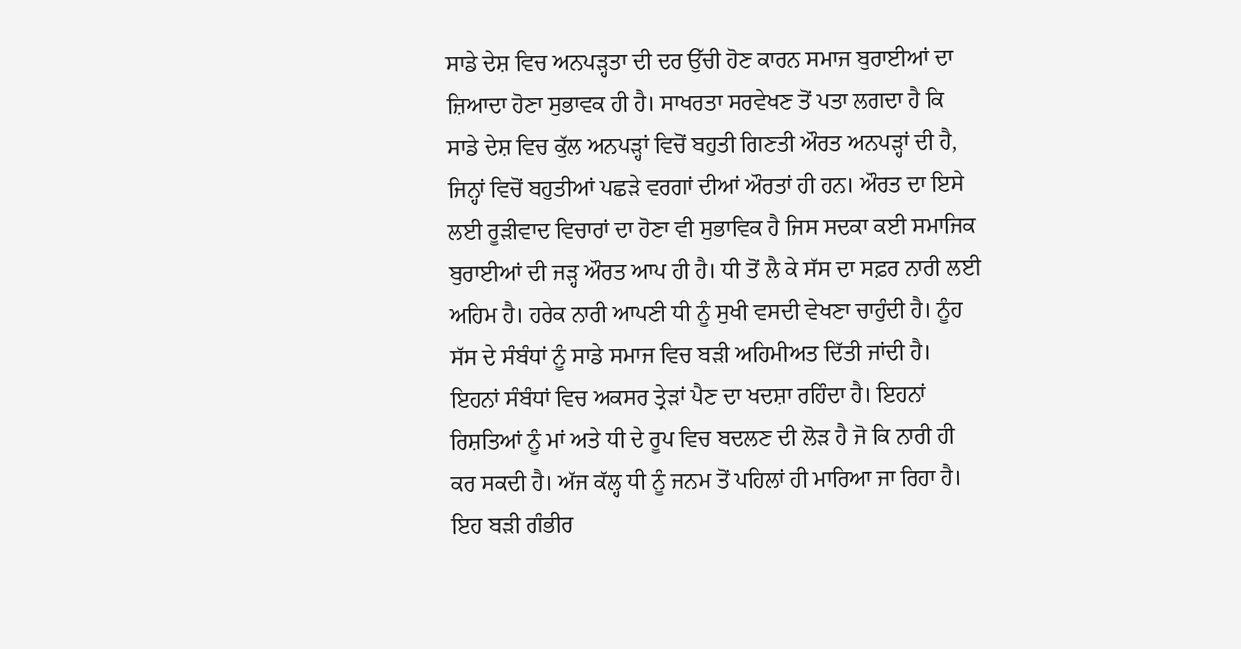ਸਾਡੇ ਦੇਸ਼ ਵਿਚ ਅਨਪੜ੍ਹਤਾ ਦੀ ਦਰ ਉੱਚੀ ਹੋਣ ਕਾਰਨ ਸਮਾਜ ਬੁਰਾਈਆਂ ਦਾ ਜ਼ਿਆਦਾ ਹੋਣਾ ਸੁਭਾਵਕ ਹੀ ਹੈ। ਸਾਖਰਤਾ ਸਰਵੇਖਣ ਤੋਂ ਪਤਾ ਲਗਦਾ ਹੈ ਕਿ ਸਾਡੇ ਦੇਸ਼ ਵਿਚ ਕੁੱਲ ਅਨਪੜ੍ਹਾਂ ਵਿਚੋਂ ਬਹੁਤੀ ਗਿਣਤੀ ਔਰਤ ਅਨਪੜ੍ਹਾਂ ਦੀ ਹੈ, ਜਿਨ੍ਹਾਂ ਵਿਚੋਂ ਬਹੁਤੀਆਂ ਪਛੜੇ ਵਰਗਾਂ ਦੀਆਂ ਔਰਤਾਂ ਹੀ ਹਨ। ਔਰਤ ਦਾ ਇਸੇ ਲਈ ਰੂੜੀਵਾਦ ਵਿਚਾਰਾਂ ਦਾ ਹੋਣਾ ਵੀ ਸੁਭਾਵਿਕ ਹੈ ਜਿਸ ਸਦਕਾ ਕਈ ਸਮਾਜਿਕ ਬੁਰਾਈਆਂ ਦੀ ਜੜ੍ਹ ਔਰਤ ਆਪ ਹੀ ਹੈ। ਧੀ ਤੋਂ ਲੈ ਕੇ ਸੱਸ ਦਾ ਸਫ਼ਰ ਨਾਰੀ ਲਈ ਅਹਿਮ ਹੈ। ਹਰੇਕ ਨਾਰੀ ਆਪਣੀ ਧੀ ਨੂੰ ਸੁਖੀ ਵਸਦੀ ਵੇਖਣਾ ਚਾਹੁੰਦੀ ਹੈ। ਨੂੰਹ ਸੱਸ ਦੇ ਸੰਬੰਧਾਂ ਨੂੰ ਸਾਡੇ ਸਮਾਜ ਵਿਚ ਬੜੀ ਅਹਿਮੀਅਤ ਦਿੱਤੀ ਜਾਂਦੀ ਹੈ। ਇਹਨਾਂ ਸੰਬੰਧਾਂ ਵਿਚ ਅਕਸਰ ਤ੍ਰੇੜਾਂ ਪੈਣ ਦਾ ਖਦਸ਼ਾ ਰਹਿੰਦਾ ਹੈ। ਇਹਨਾਂ ਰਿਸ਼ਤਿਆਂ ਨੂੰ ਮਾਂ ਅਤੇ ਧੀ ਦੇ ਰੂਪ ਵਿਚ ਬਦਲਣ ਦੀ ਲੋੜ ਹੈ ਜੋ ਕਿ ਨਾਰੀ ਹੀ ਕਰ ਸਕਦੀ ਹੈ। ਅੱਜ ਕੱਲ੍ਹ ਧੀ ਨੂੰ ਜਨਮ ਤੋਂ ਪਹਿਲਾਂ ਹੀ ਮਾਰਿਆ ਜਾ ਰਿਹਾ ਹੈ। ਇਹ ਬੜੀ ਗੰਭੀਰ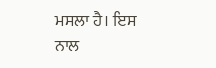ਮਸਲਾ ਹੈ। ਇਸ ਨਾਲ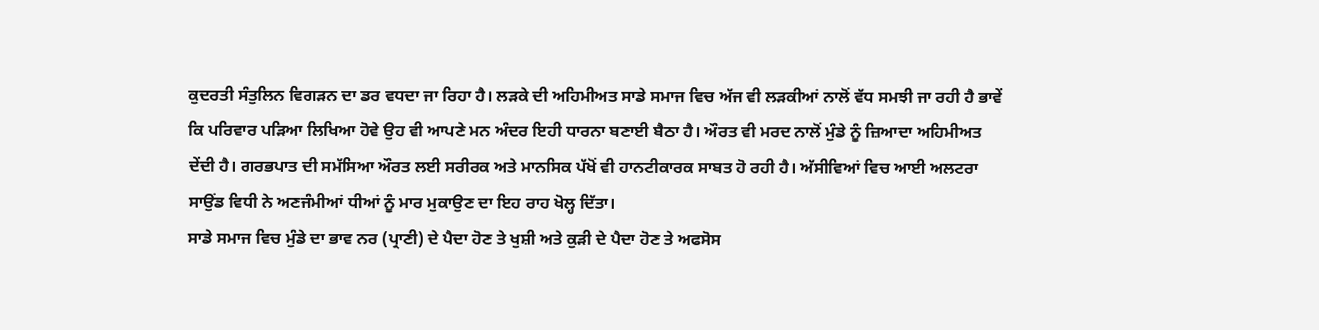ਕੁਦਰਤੀ ਸੰਤੁਲਿਨ ਵਿਗੜਨ ਦਾ ਡਰ ਵਧਦਾ ਜਾ ਰਿਹਾ ਹੈ। ਲੜਕੇ ਦੀ ਅਹਿਮੀਅਤ ਸਾਡੇ ਸਮਾਜ ਵਿਚ ਅੱਜ ਵੀ ਲੜਕੀਆਂ ਨਾਲੋਂ ਵੱਧ ਸਮਝੀ ਜਾ ਰਹੀ ਹੈ ਭਾਵੇਂ ਕਿ ਪਰਿਵਾਰ ਪੜਿਆ ਲਿਖਿਆ ਹੋਵੇ ਉਹ ਵੀ ਆਪਣੇ ਮਨ ਅੰਦਰ ਇਹੀ ਧਾਰਨਾ ਬਣਾਈ ਬੈਠਾ ਹੈ। ਔਰਤ ਵੀ ਮਰਦ ਨਾਲੋਂ ਮੁੰਡੇ ਨੂੰ ਜ਼ਿਆਦਾ ਅਹਿਮੀਅਤ ਦੇਂਦੀ ਹੈ। ਗਰਭਪਾਤ ਦੀ ਸਮੱਸਿਆ ਔਰਤ ਲਈ ਸਰੀਰਕ ਅਤੇ ਮਾਨਸਿਕ ਪੱਖੋਂ ਵੀ ਹਾਨਟੀਕਾਰਕ ਸਾਬਤ ਹੋ ਰਹੀ ਹੈ। ਅੱਸੀਵਿਆਂ ਵਿਚ ਆਈ ਅਲਟਰਾ ਸਾਉਂਡ ਵਿਧੀ ਨੇ ਅਣਜੰਮੀਆਂ ਧੀਆਂ ਨੂੰ ਮਾਰ ਮੁਕਾਉਣ ਦਾ ਇਹ ਰਾਹ ਖੋਲ੍ਹ ਦਿੱਤਾ।
ਸਾਡੇ ਸਮਾਜ ਵਿਚ ਮੁੰਡੇ ਦਾ ਭਾਵ ਨਰ (ਪ੍ਰਾਣੀ) ਦੇ ਪੈਦਾ ਹੋਣ ਤੇ ਖੁਸ਼ੀ ਅਤੇ ਕੁੜੀ ਦੇ ਪੈਦਾ ਹੋਣ ਤੇ ਅਫਸੋਸ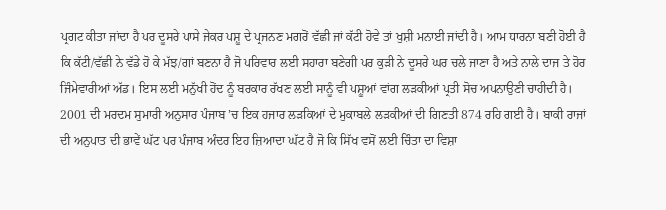ਪ੍ਰਗਟ ਕੀਤਾ ਜਾਂਦਾ ਹੈ ਪਰ ਦੂਸਰੇ ਪਾਸੇ ਜੇਕਰ ਪਸ਼ੂ ਦੇ ਪ੍ਰਜਨਣ ਮਗਰੋਂ ਵੱਛੀ ਜਾਂ ਕੱਟੀ ਹੋਵੇ ਤਾਂ ਖੁਸ਼ੀ ਮਨਾਈ ਜਾਂਦੀ ਹੈ। ਆਮ ਧਾਰਨਾ ਬਣੀ ਹੋਈ ਹੈ ਕਿ ਕੱਟੀ/ਵੱਛੀ ਨੇ ਵੱਡੇ ਹੋ ਕੇ ਮੱਝ/ਗਾਂ ਬਣਨਾ ਹੈ ਜੋ ਪਰਿਵਾਰ ਲਈ ਸਹਾਰਾ ਬਣੇਗੀ ਪਰ ਕੁੜੀ ਨੇ ਦੂਸਰੇ ਘਰ ਚਲੇ ਜਾਣਾ ਹੈ ਅਤੇ ਨਾਲੇ ਦਾਜ ਤੇ ਹੋਰ ਜਿੰਮੇਵਾਰੀਆਂ ਅੱਡ। ਇਸ ਲਈ ਮਨੁੱਖੀ ਹੋਂਦ ਨੂੰ ਬਰਕਾਰ ਰੱਖਣ ਲਈ ਸਾਨੂੰ ਵੀ ਪਸ਼ੂਆਂ ਵਾਂਗ ਲੜਕੀਆਂ ਪ੍ਰਤੀ ਸੋਚ ਅਪਨਾਉਣੀ ਚਾਹੀਦੀ ਹੈ।
2001 ਦੀ ਮਰਦਮ ਸੁਮਾਰੀ ਅਨੁਸਾਰ ਪੰਜਾਬ ’ਚ ਇਕ ਹਜਾਰ ਲੜਕਿਆਂ ਦੇ ਮੁਕਾਬਲੇ ਲੜਕੀਆਂ ਦੀ ਗਿਣਤੀ 874 ਰਹਿ ਗਈ ਹੈ। ਬਾਕੀ ਰਾਜਾਂ ਦੀ ਅਨੁਪਾਤ ਦੀ ਭਾਵੇਂ ਘੱਟ ਪਰ ਪੰਜਾਬ ਅੰਦਰ ਇਹ ਜ਼ਿਆਦਾ ਘੱਟ ਹੈ ਜੋ ਕਿ ਸਿੱਖ ਵਸੋਂ ਲਈ ਚਿੰਤਾ ਦਾ ਵਿਸ਼ਾ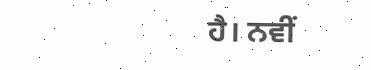ਹੈ। ਨਵੀਂ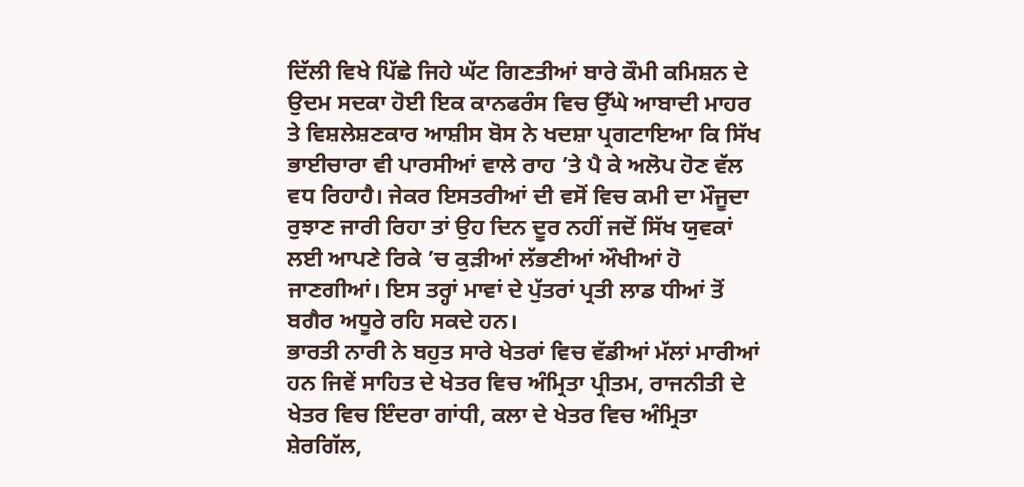ਦਿੱਲੀ ਵਿਖੇ ਪਿੱਛੇ ਜਿਹੇ ਘੱਟ ਗਿਣਤੀਆਂ ਬਾਰੇ ਕੌਮੀ ਕਮਿਸ਼ਨ ਦੇ ਉਦਮ ਸਦਕਾ ਹੋਈ ਇਕ ਕਾਨਫਰੰਸ ਵਿਚ ਉੱਘੇ ਆਬਾਦੀ ਮਾਹਰ ਤੇ ਵਿਸ਼ਲੇਸ਼ਣਕਾਰ ਆਸ਼ੀਸ ਬੋਸ ਨੇ ਖਦਸ਼ਾ ਪ੍ਰਗਟਾਇਆ ਕਿ ਸਿੱਖ ਭਾਈਚਾਰਾ ਵੀ ਪਾਰਸੀਆਂ ਵਾਲੇ ਰਾਹ ’ਤੇ ਪੈ ਕੇ ਅਲੋਪ ਹੋਣ ਵੱਲ ਵਧ ਰਿਹਾਹੈ। ਜੇਕਰ ਇਸਤਰੀਆਂ ਦੀ ਵਸੋਂ ਵਿਚ ਕਮੀ ਦਾ ਮੌਜੂਦਾ ਰੁਝਾਣ ਜਾਰੀ ਰਿਹਾ ਤਾਂ ਉਹ ਦਿਨ ਦੂਰ ਨਹੀਂ ਜਦੋਂ ਸਿੱਖ ਯੁਵਕਾਂ ਲਈ ਆਪਣੇ ਰਿਕੇ ’ਚ ਕੁੜੀਆਂ ਲੱਭਣੀਆਂ ਔਖੀਆਂ ਹੋ ਜਾਣਗੀਆਂ। ਇਸ ਤਰ੍ਹਾਂ ਮਾਵਾਂ ਦੇ ਪੁੱਤਰਾਂ ਪ੍ਰਤੀ ਲਾਡ ਧੀਆਂ ਤੋਂ ਬਗੈਰ ਅਧੂਰੇ ਰਹਿ ਸਕਦੇ ਹਨ।
ਭਾਰਤੀ ਨਾਰੀ ਨੇ ਬਹੁਤ ਸਾਰੇ ਖੇਤਰਾਂ ਵਿਚ ਵੱਡੀਆਂ ਮੱਲਾਂ ਮਾਰੀਆਂ ਹਨ ਜਿਵੇਂ ਸਾਹਿਤ ਦੇ ਖੇਤਰ ਵਿਚ ਅੰਮ੍ਰਿਤਾ ਪ੍ਰੀਤਮ, ਰਾਜਨੀਤੀ ਦੇ ਖੇਤਰ ਵਿਚ ਇੰਦਰਾ ਗਾਂਧੀ, ਕਲਾ ਦੇ ਖੇਤਰ ਵਿਚ ਅੰਮ੍ਰਿਤਾ ਸ਼ੇਰਗਿੱਲ,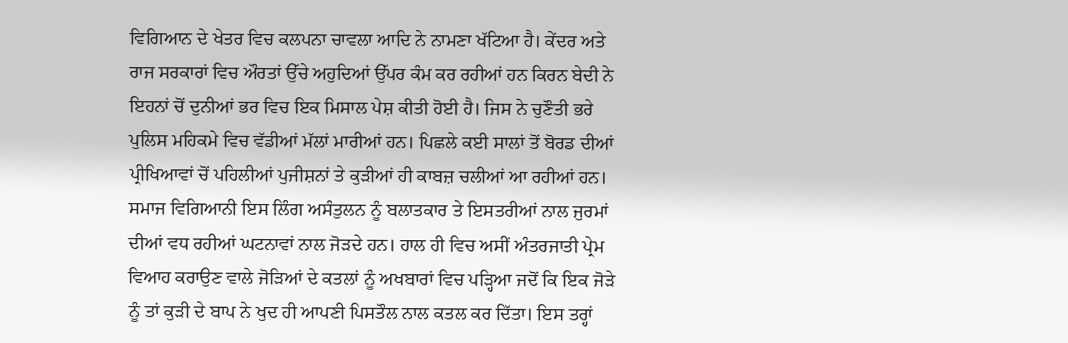ਵਿਗਿਆਨ ਦੇ ਖੇਤਰ ਵਿਚ ਕਲਪਨਾ ਚਾਵਲਾ ਆਦਿ ਨੇ ਨਾਮਣਾ ਖੱਟਿਆ ਹੈ। ਕੇਂਦਰ ਅਤੇ ਰਾਜ ਸਰਕਾਰਾਂ ਵਿਚ ਔਰਤਾਂ ਉੱਚੇ ਅਹੁਦਿਆਂ ਉੱਪਰ ਕੰਮ ਕਰ ਰਹੀਆਂ ਹਨ ਕਿਰਨ ਬੇਦੀ ਨੇ ਇਹਨਾਂ ਚੋਂ ਦੁਨੀਆਂ ਭਰ ਵਿਚ ਇਕ ਮਿਸਾਲ ਪੇਸ਼ ਕੀਤੀ ਹੋਈ ਹੈ। ਜਿਸ ਨੇ ਚੁਣੌਤੀ ਭਰੇ ਪੁਲਿਸ ਮਹਿਕਮੇ ਵਿਚ ਵੱਡੀਆਂ ਮੱਲਾਂ ਮਾਰੀਆਂ ਹਨ। ਪਿਛਲੇ ਕਈ ਸਾਲਾਂ ਤੋਂ ਬੋਰਡ ਦੀਆਂ ਪ੍ਰੀਖਿਆਵਾਂ ਚੋਂ ਪਹਿਲੀਆਂ ਪੁਜੀਸ਼ਨਾਂ ਤੇ ਕੁੜੀਆਂ ਹੀ ਕਾਬਜ਼ ਚਲੀਆਂ ਆ ਰਹੀਆਂ ਹਨ।
ਸਮਾਜ ਵਿਗਿਆਨੀ ਇਸ ਲਿੰਗ ਅਸੰਤੁਲਨ ਨੂੰ ਬਲਾਤਕਾਰ ਤੇ ਇਸਤਰੀਆਂ ਨਾਲ ਜੁਰਮਾਂ ਦੀਆਂ ਵਧ ਰਹੀਆਂ ਘਟਨਾਵਾਂ ਨਾਲ ਜੋੜਦੇ ਹਨ। ਹਾਲ ਹੀ ਵਿਚ ਅਸੀਂ ਅੰਤਰਜਾਤੀ ਪ੍ਰੇਮ ਵਿਆਹ ਕਰਾਉਣ ਵਾਲੇ ਜੋੜਿਆਂ ਦੇ ਕਤਲਾਂ ਨੂੰ ਅਖਬਾਰਾਂ ਵਿਚ ਪੜ੍ਹਿਆ ਜਦੋਂ ਕਿ ਇਕ ਜੋੜੇ ਨੂੰ ਤਾਂ ਕੁੜੀ ਦੇ ਬਾਪ ਨੇ ਖੁਦ ਹੀ ਆਪਣੀ ਪਿਸਤੌਲ ਨਾਲ ਕਤਲ ਕਰ ਦਿੱਤਾ। ਇਸ ਤਰ੍ਹਾਂ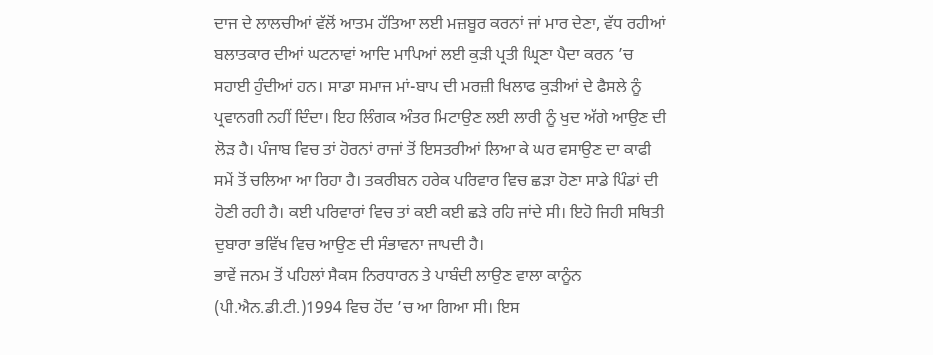ਦਾਜ ਦੇ ਲਾਲਚੀਆਂ ਵੱਲੋਂ ਆਤਮ ਹੱਤਿਆ ਲਈ ਮਜ਼ਬੂਰ ਕਰਨਾਂ ਜਾਂ ਮਾਰ ਦੇਣਾ, ਵੱਧ ਰਹੀਆਂ ਬਲਾਤਕਾਰ ਦੀਆਂ ਘਟਨਾਵਾਂ ਆਦਿ ਮਾਪਿਆਂ ਲਈ ਕੁੜੀ ਪ੍ਰਤੀ ਘ੍ਰਿਣਾ ਪੈਦਾ ਕਰਨ ’ਚ ਸਹਾਈ ਹੁੰਦੀਆਂ ਹਨ। ਸਾਡਾ ਸਮਾਜ ਮਾਂ-ਬਾਪ ਦੀ ਮਰਜ਼ੀ ਖਿਲਾਫ ਕੁੜੀਆਂ ਦੇ ਫੈਸਲੇ ਨੂੰ ਪ੍ਰਵਾਨਗੀ ਨਹੀਂ ਦਿੰਦਾ। ਇਹ ਲਿੰਗਕ ਅੰਤਰ ਮਿਟਾਉਣ ਲਈ ਲਾਰੀ ਨੂੰ ਖੁਦ ਅੱਗੇ ਆਉਣ ਦੀ ਲੋੜ ਹੈ। ਪੰਜਾਬ ਵਿਚ ਤਾਂ ਹੋਰਨਾਂ ਰਾਜਾਂ ਤੋਂ ਇਸਤਰੀਆਂ ਲਿਆ ਕੇ ਘਰ ਵਸਾਉਣ ਦਾ ਕਾਫੀ ਸਮੇਂ ਤੋਂ ਚਲਿਆ ਆ ਰਿਹਾ ਹੈ। ਤਕਰੀਬਨ ਹਰੇਕ ਪਰਿਵਾਰ ਵਿਚ ਛੜਾ ਹੋਣਾ ਸਾਡੇ ਪਿੰਡਾਂ ਦੀ ਹੋਣੀ ਰਹੀ ਹੈ। ਕਈ ਪਰਿਵਾਰਾਂ ਵਿਚ ਤਾਂ ਕਈ ਕਈ ਛੜੇ ਰਹਿ ਜਾਂਦੇ ਸੀ। ਇਹੋ ਜਿਹੀ ਸਥਿਤੀ ਦੁਬਾਰਾ ਭਵਿੱਖ ਵਿਚ ਆਉਣ ਦੀ ਸੰਭਾਵਨਾ ਜਾਪਦੀ ਹੈ।
ਭਾਵੇਂ ਜਨਮ ਤੋਂ ਪਹਿਲਾਂ ਸੈਕਸ ਨਿਰਧਾਰਨ ਤੇ ਪਾਬੰਦੀ ਲਾਉਣ ਵਾਲਾ ਕਾਨੂੰਨ (ਪੀ.ਐਨ.ਡੀ.ਟੀ.)1994 ਵਿਚ ਹੋਂਦ ’ਚ ਆ ਗਿਆ ਸੀ। ਇਸ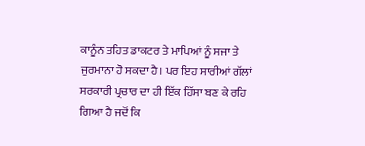ਕਾਨੂੰਨ ਤਹਿਤ ਡਾਕਟਰ ਤੇ ਮਾਪਿਆਂ ਨੂੰ ਸਜਾ ਤੇ ਜੁਰਮਾਨਾ ਹੋ ਸਕਦਾ ਹੈ। ਪਰ ਇਹ ਸਾਰੀਆਂ ਗੱਲਾਂ ਸਰਕਾਰੀ ਪ੍ਰਚਾਰ ਦਾ ਹੀ ਇੱਕ ਹਿੱਸਾ ਬਣ ਕੇ ਰਹਿ ਗਿਆ ਹੈ ਜਦੋਂ ਕਿ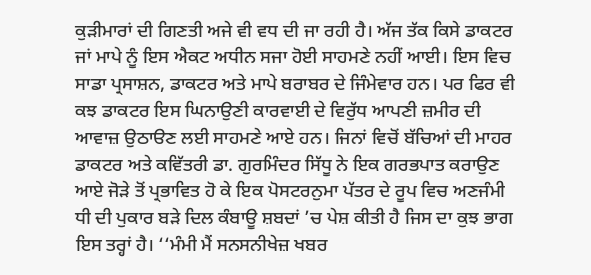ਕੁੜੀਮਾਰਾਂ ਦੀ ਗਿਣਤੀ ਅਜੇ ਵੀ ਵਧ ਦੀ ਜਾ ਰਹੀ ਹੈ। ਅੱਜ ਤੱਕ ਕਿਸੇ ਡਾਕਟਰ ਜਾਂ ਮਾਪੇ ਨੂੰ ਇਸ ਐਕਟ ਅਧੀਨ ਸਜਾ ਹੋਈ ਸਾਹਮਣੇ ਨਹੀਂ ਆਈ। ਇਸ ਵਿਚ ਸਾਡਾ ਪ੍ਰਸਾਸ਼ਨ, ਡਾਕਟਰ ਅਤੇ ਮਾਪੇ ਬਰਾਬਰ ਦੇ ਜਿੰਮੇਵਾਰ ਹਨ। ਪਰ ਫਿਰ ਵੀ ਕਝ ਡਾਕਟਰ ਇਸ ਘਿਨਾਉਣੀ ਕਾਰਵਾਈ ਦੇ ਵਿਰੁੱਧ ਆਪਣੀ ਜ਼ਮੀਰ ਦੀ ਆਵਾਜ਼ ਉਠਾੳਣ ਲਈ ਸਾਹਮਣੇ ਆਏ ਹਨ। ਜਿਨਾਂ ਵਿਚੋਂ ਬੱਚਿਆਂ ਦੀ ਮਾਹਰ ਡਾਕਟਰ ਅਤੇ ਕਵਿੱਤਰੀ ਡਾ. ਗੁਰਮਿੰਦਰ ਸਿੱਧੂ ਨੇ ਇਕ ਗਰਭਪਾਤ ਕਰਾਉਣ ਆਏ ਜੋੜੇ ਤੋਂ ਪ੍ਰਭਾਵਿਤ ਹੋ ਕੇ ਇਕ ਪੋਸਟਰਨੁਮਾ ਪੱਤਰ ਦੇ ਰੂਪ ਵਿਚ ਅਣਜੰਮੀ ਧੀ ਦੀ ਪੁਕਾਰ ਬੜੇ ਦਿਲ ਕੰਬਾਊ ਸ਼ਬਦਾਂ ’ਚ ਪੇਸ਼ ਕੀਤੀ ਹੈ ਜਿਸ ਦਾ ਕੁਝ ਭਾਗ ਇਸ ਤਰ੍ਹਾਂ ਹੈ। ‘‘ਮੰਮੀ ਮੈਂ ਸਨਸਨੀਖੇਜ਼ ਖਬਰ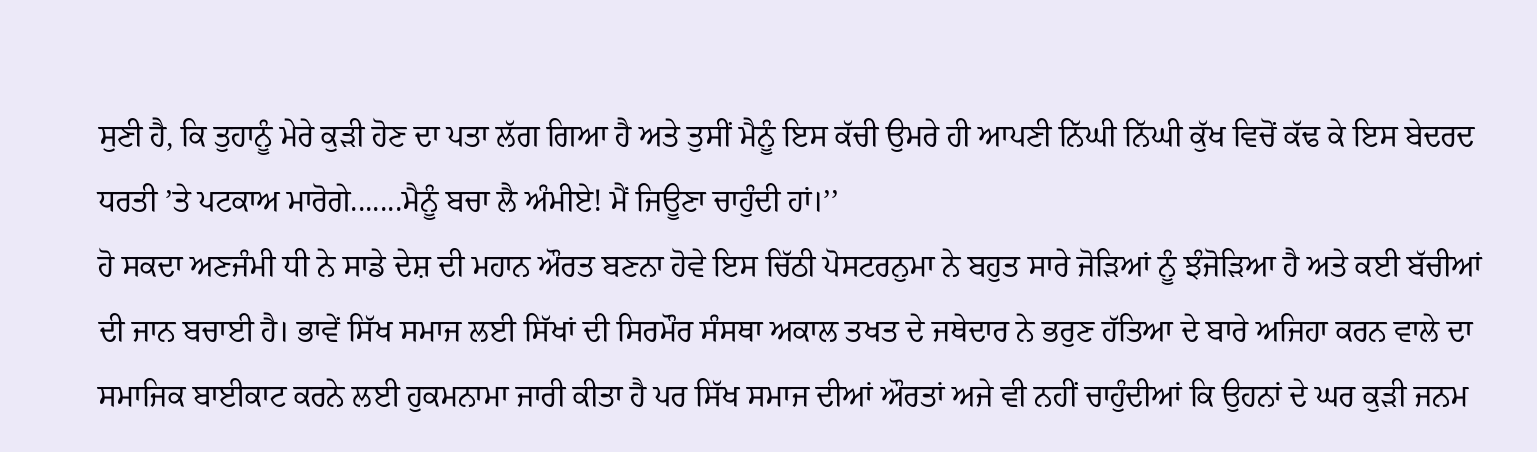ਸੁਣੀ ਹੈ, ਕਿ ਤੁਹਾਨੂੰ ਮੇਰੇ ਕੁੜੀ ਹੋਣ ਦਾ ਪਤਾ ਲੱਗ ਗਿਆ ਹੈ ਅਤੇ ਤੁਸੀਂ ਮੈਨੂੰ ਇਸ ਕੱਚੀ ਉਮਰੇ ਹੀ ਆਪਣੀ ਨਿੱਘੀ ਨਿੱਘੀ ਕੁੱਖ ਵਿਚੋਂ ਕੱਢ ਕੇ ਇਸ ਬੇਦਰਦ ਧਰਤੀ ’ਤੇ ਪਟਕਾਅ ਮਾਰੋਗੇ.......ਮੈਨੂੰ ਬਚਾ ਲੈ ਅੰਮੀਏ! ਮੈਂ ਜਿਊਣਾ ਚਾਹੁੰਦੀ ਹਾਂ।’’
ਹੋ ਸਕਦਾ ਅਣਜੰਮੀ ਧੀ ਨੇ ਸਾਡੇ ਦੇਸ਼ ਦੀ ਮਹਾਨ ਔਰਤ ਬਣਨਾ ਹੋਵੇ ਇਸ ਚਿੱਠੀ ਪੋਸਟਰਨੁਮਾ ਨੇ ਬਹੁਤ ਸਾਰੇ ਜੋੜਿਆਂ ਨੂੰ ਝੰਜੋੜਿਆ ਹੈ ਅਤੇ ਕਈ ਬੱਚੀਆਂ ਦੀ ਜਾਨ ਬਚਾਈ ਹੈ। ਭਾਵੇਂ ਸਿੱਖ ਸਮਾਜ ਲਈ ਸਿੱਖਾਂ ਦੀ ਸਿਰਮੌਰ ਸੰਸਥਾ ਅਕਾਲ ਤਖਤ ਦੇ ਜਥੇਦਾਰ ਨੇ ਭਰੁਣ ਹੱਤਿਆ ਦੇ ਬਾਰੇ ਅਜਿਹਾ ਕਰਨ ਵਾਲੇ ਦਾ ਸਮਾਜਿਕ ਬਾਈਕਾਟ ਕਰਨੇ ਲਈ ਹੁਕਮਨਾਮਾ ਜਾਰੀ ਕੀਤਾ ਹੈ ਪਰ ਸਿੱਖ ਸਮਾਜ ਦੀਆਂ ਔਰਤਾਂ ਅਜੇ ਵੀ ਨਹੀਂ ਚਾਹੁੰਦੀਆਂ ਕਿ ਉਹਨਾਂ ਦੇ ਘਰ ਕੁੜੀ ਜਨਮ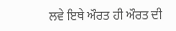ਲਵੇ ਇਥੇ ਔਰਤ ਹੀ ਔਰਤ ਦੀ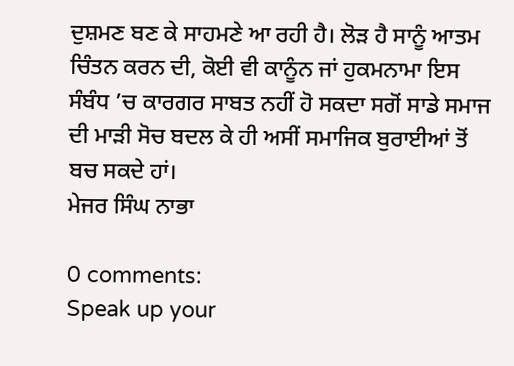ਦੁਸ਼ਮਣ ਬਣ ਕੇ ਸਾਹਮਣੇ ਆ ਰਹੀ ਹੈ। ਲੋੜ ਹੈ ਸਾਨੂੰ ਆਤਮ ਚਿੰਤਨ ਕਰਨ ਦੀ, ਕੋਈ ਵੀ ਕਾਨੂੰਨ ਜਾਂ ਹੁਕਮਨਾਮਾ ਇਸ ਸੰਬੰਧ ’ਚ ਕਾਰਗਰ ਸਾਬਤ ਨਹੀਂ ਹੋ ਸਕਦਾ ਸਗੋਂ ਸਾਡੇ ਸਮਾਜ ਦੀ ਮਾੜੀ ਸੋਚ ਬਦਲ ਕੇ ਹੀ ਅਸੀਂ ਸਮਾਜਿਕ ਬੁਰਾਈਆਂ ਤੋਂ ਬਚ ਸਕਦੇ ਹਾਂ।
ਮੇਜਰ ਸਿੰਘ ਨਾਭਾ

0 comments:
Speak up your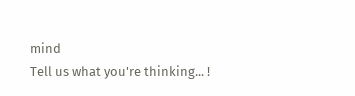mind
Tell us what you're thinking... !